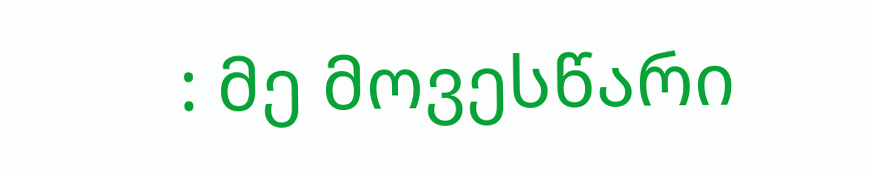: მე მოვესწარი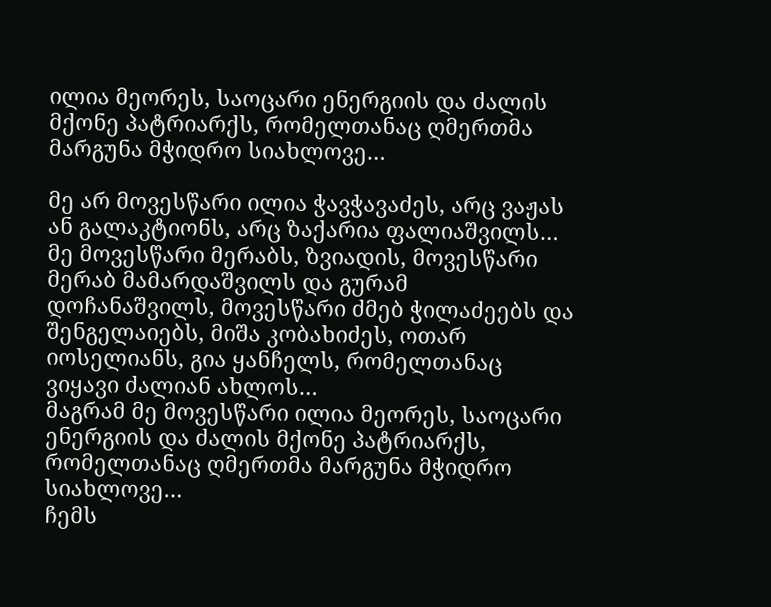ილია მეორეს, საოცარი ენერგიის და ძალის მქონე პატრიარქს, რომელთანაც ღმერთმა მარგუნა მჭიდრო სიახლოვე…

მე არ მოვესწარი ილია ჭავჭავაძეს, არც ვაჟას ან გალაკტიონს, არც ზაქარია ფალიაშვილს…
მე მოვესწარი მერაბს, ზვიადის, მოვესწარი მერაბ მამარდაშვილს და გურამ დოჩანაშვილს, მოვესწარი ძმებ ჭილაძეებს და შენგელაიებს, მიშა კობახიძეს, ოთარ იოსელიანს, გია ყანჩელს, რომელთანაც ვიყავი ძალიან ახლოს…
მაგრამ მე მოვესწარი ილია მეორეს, საოცარი ენერგიის და ძალის მქონე პატრიარქს, რომელთანაც ღმერთმა მარგუნა მჭიდრო სიახლოვე…
ჩემს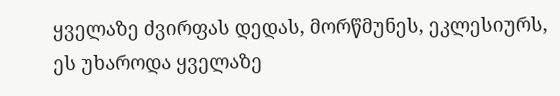ყველაზე ძვირფას დედას, მორწმუნეს, ეკლესიურს, ეს უხაროდა ყველაზე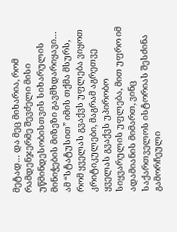მეტად… და მეც მიხარია, რომ რამდენჯერმე შევძელი მისი უწმინდესობისთვის სიხარულის მინიჭების მიზეზი გავმხდარიყავი…
ამ “სტატუსით” იმის თქმა მსურს, რომ ყველას გვაქვს უფლება ვიყოთ კრიტიკულები, მაგრამ აგრეთვე ყველას გვაქვს უპირობო სიყვარულის უფლება, მით უფრო იმ ადამიანის მიმართ, ვინც საქართველოს ისტორიას შესძინა გამორჩეული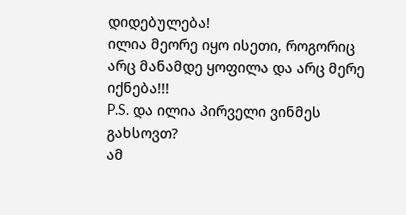დიდებულება!
ილია მეორე იყო ისეთი, როგორიც არც მანამდე ყოფილა და არც მერე იქნება!!!
P.S. და ილია პირველი ვინმეს გახსოვთ?
ამ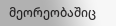მეორეობაშიც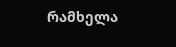რამხელა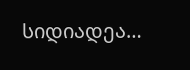სიდიადეა…